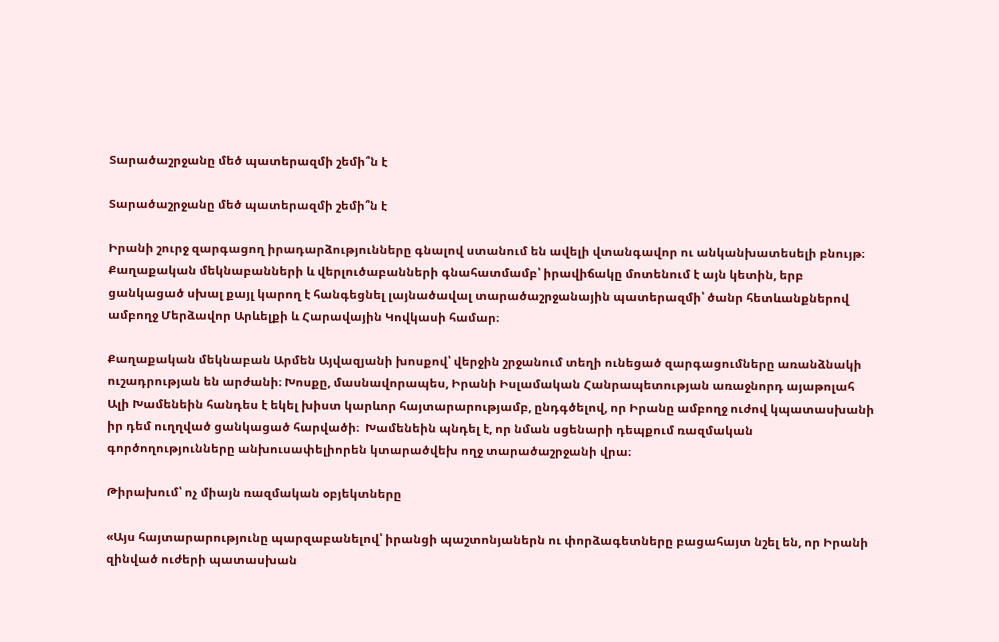Տարածաշրջանը մեծ պատերազմի շեմի՞ն է

Տարածաշրջանը մեծ պատերազմի շեմի՞ն է

Իրանի շուրջ զարգացող իրադարձությունները գնալով ստանում են ավելի վտանգավոր ու անկանխատեսելի բնույթ։ Քաղաքական մեկնաբանների և վերլուծաբանների գնահատմամբ՝ իրավիճակը մոտենում է այն կետին, երբ ցանկացած սխալ քայլ կարող է հանգեցնել լայնածավալ տարածաշրջանային պատերազմի՝ ծանր հետևանքներով ամբողջ Մերձավոր Արևելքի և Հարավային Կովկասի համար։

Քաղաքական մեկնաբան Արմեն Այվազյանի խոսքով՝ վերջին շրջանում տեղի ունեցած զարգացումները առանձնակի ուշադրության են արժանի։ Խոսքը, մասնավորապես, Իրանի Իսլամական Հանրապետության առաջնորդ այաթոլահ Ալի Խամենեին հանդես է եկել խիստ կարևոր հայտարարությամբ, ընդգծելով, որ Իրանը ամբողջ ուժով կպատասխանի իր դեմ ուղղված ցանկացած հարվածի։  Խամենեին պնդել է, որ նման սցենարի դեպքում ռազմական գործողությունները անխուսափելիորեն կտարածվեխ ողջ տարածաշրջանի վրա։

Թիրախում՝ ոչ միայն ռազմական օբյեկտները

«Այս հայտարարությունը պարզաբանելով՝ իրանցի պաշտոնյաներն ու փորձագետները բացահայտ նշել են, որ Իրանի զինված ուժերի պատասխան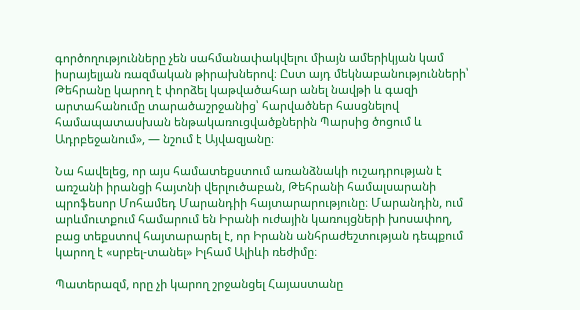գործողությունները չեն սահմանափակվելու միայն ամերիկյան կամ իսրայելյան ռազմական թիրախներով։ Ըստ այդ մեկնաբանությունների՝ Թեհրանը կարող է փորձել կաթվածահար անել նավթի և գազի արտահանումը տարածաշրջանից՝ հարվածներ հասցնելով համապատասխան ենթակառուցվածքներին Պարսից ծոցում և Ադրբեջանում», — նշում է Այվազյանը։

Նա հավելեց, որ այս համատեքստում առանձնակի ուշադրության է առշանի իրանցի հայտնի վերլուծաբան, Թեհրանի համալսարանի պրոֆեսոր Մոհամեդ Մարանդիի հայտարարությունը։ Մարանդին, ում արևմուտքում համարում են Իրանի ուժային կառույցների խոսափող,  բաց տեքստով հայտարարել է, որ Իրանն անհրաժեշտության դեպքում կարող է «սրբել-տանել» Իլհամ Ալիևի ռեժիմը։

Պատերազմ, որը չի կարող շրջանցել Հայաստանը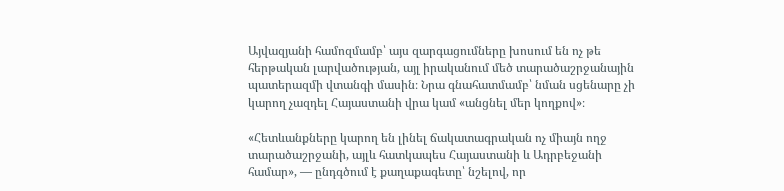Այվազյանի համոզմամբ՝ այս զարգացումները խոսում են ոչ թե հերթական լարվածության, այլ իրականում մեծ տարածաշրջանային պատերազմի վտանգի մասին։ Նրա գնահատմամբ՝ նման սցենարը չի կարող չազդել Հայաստանի վրա կամ «անցնել մեր կողքով»։

«Հետևանքները կարող են լինել ճակատագրական ոչ միայն ողջ տարածաշրջանի, այլև հատկապես Հայաստանի և Ադրբեջանի համար», — ընդգծում է քաղաքագետը՝ նշելով, որ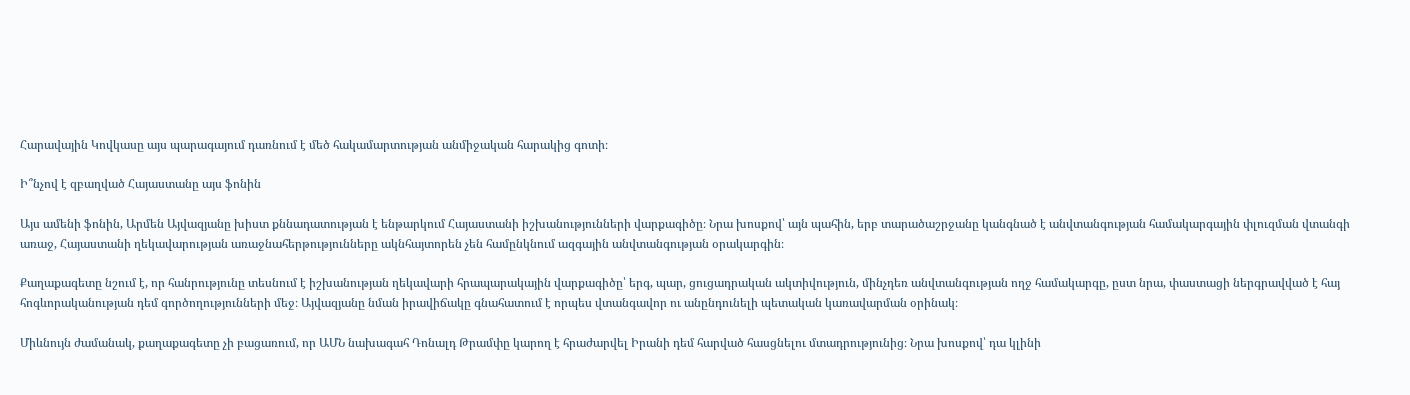Հարավային Կովկասը այս պարագայում դառնում է մեծ հակամարտության անմիջական հարակից գոտի։

Ի՞նչով է զբաղված Հայաստանը այս ֆոնին

Այս ամենի ֆոնին, Արմեն Այվազյանը խիստ քննադատության է ենթարկում Հայաստանի իշխանությունների վարքագիծը։ Նրա խոսքով՝ այն պահին, երբ տարածաշրջանը կանգնած է անվտանգության համակարգային փլուզման վտանգի առաջ, Հայաստանի ղեկավարության առաջնահերթությունները ակնհայտորեն չեն համընկնում ազգային անվտանգության օրակարգին։

Քաղաքագետը նշում է, որ հանրությունը տեսնում է իշխանության ղեկավարի հրապարակային վարքագիծը՝ երգ, պար, ցուցադրական ակտիվություն, մինչդեռ անվտանգության ողջ համակարգը, ըստ նրա, փաստացի ներգրավված է հայ հոգևորականության դեմ գործողությունների մեջ։ Այվազյանը նման իրավիճակը գնահատում է որպես վտանգավոր ու անընդունելի պետական կառավարման օրինակ։

Միևնույն ժամանակ, քաղաքագետը չի բացառում, որ ԱՄՆ նախագահ Դոնալդ Թրամփը կարող է հրաժարվել Իրանի դեմ հարված հասցնելու մտադրությունից։ Նրա խոսքով՝ դա կլինի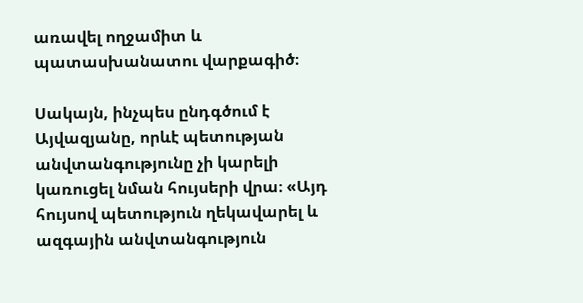առավել ողջամիտ և պատասխանատու վարքագիծ։

Սակայն, ինչպես ընդգծում է Այվազյանը, որևէ պետության անվտանգությունը չի կարելի կառուցել նման հույսերի վրա։ «Այդ հույսով պետություն ղեկավարել և ազգային անվտանգություն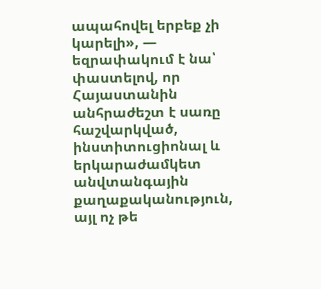ապահովել երբեք չի կարելի», — եզրափակում է նա՝ փաստելով, որ Հայաստանին անհրաժեշտ է սառը հաշվարկված, ինստիտուցիոնալ և երկարաժամկետ անվտանգային քաղաքականություն, այլ ոչ թե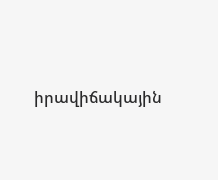իրավիճակային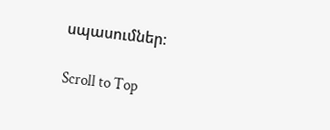սպասումներ։

Scroll to Top